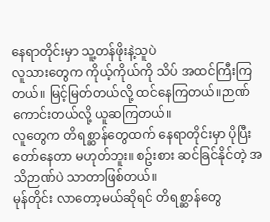နေရာတိုင်းမှာ သူ့တန်ဖိုးနဲ့သူပဲ
လူသားတွေက ကိုယ့်ကိုယ်ကို သိပ် အထင်ကြီးကြတယ်။ မြင့်မြတ်တယ်လို့ ထင်နေကြတယ်။ဉာဏ်ကောင်းတယ်လို့ ယူဆကြတယ်။
လူတွေက တိရစ္ဆာန်တွေထက် နေရာတိုင်းမှာ ပိုပြီး တော်နေတာ မဟုတ်ဘူး။ စဥ်းစား ဆင်ခြင်နိုင်တဲ့ အသိဉာဏ်ပဲ သာတာဖြစ်တယ်။
မုန်တိုင်း လာတော့မယ်ဆိုရင် တိရစ္ဆာန်တွေ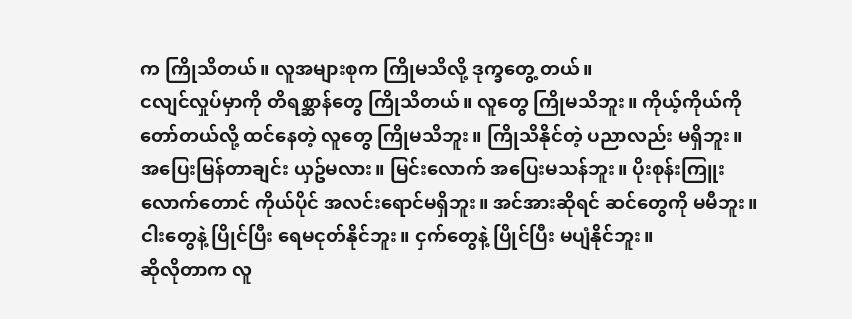က ကြိုသိတယ်။ လူအများစုက ကြိုမသိလို့ ဒုက္ခတွေ့ တယ်။
ငလျင်လှုပ်မှာကို တိရစ္ဆာန်တွေ ကြိုသိတယ်။ လူတွေ ကြိုမသိဘူး။ ကိုယ့်ကိုယ်ကို တော်တယ်လို့ ထင်နေတဲ့ လူတွေ ကြိုမသိဘူး။ ကြိုသိနိုင်တဲ့ ပညာလည်း မရှိဘူး။
အပြေးမြန်တာချင်း ယှဥ်မလား။ မြင်းလောက် အပြေးမသန်ဘူး။ ပိုးစုန်းကြူးလောက်တောင် ကိုယ်ပိုင် အလင်းရောင်မရှိဘူး။ အင်အားဆိုရင် ဆင်တွေကို မမီဘူး။
ငါးတွေနဲ့ ပြိုင်ပြီး ရေမငုတ်နိုင်ဘူး။ ငှက်တွေနဲ့ ပြိုင်ပြီး မပျံနိုင်ဘူး။
ဆိုလိုတာက လူ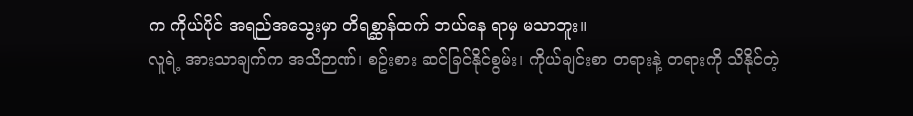က ကိုယ်ပိုင် အရည်အသွေးမှာ တိရစ္ဆာန်ထက် ဘယ်နေ ရာမှ မသာဘူး။
လူရဲ့ အားသာချက်က အသိဉာဏ်၊ စဥ်းစား ဆင်ခြင်နိုင်စွမ်း၊ ကိုယ်ချင်းစာ တရားနဲ့ တရားကို သိနိုင်တဲ့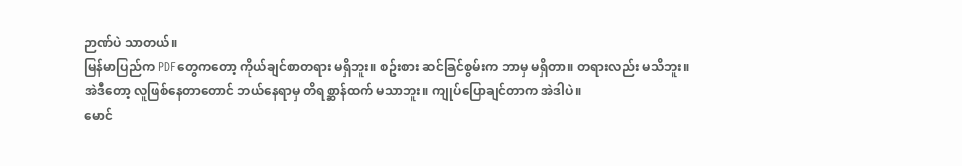ဉာဏ်ပဲ သာတယ်။
မြန်မာပြည်က PDFတွေကတော့ ကိုယ်ချင်စာတရား မရှိဘူး။ စဥ်းစား ဆင်ခြင်စွမ်းက ဘာမှ မရှိတာ။ တရားလည်း မသိဘူး။ အဲဒီတော့ လူဖြစ်နေတာတောင် ဘယ်နေရာမှ တိရစ္ဆာန်ထက် မသာဘူး။ ကျုပ်ပြောချင်တာက အဲဒါပဲ။
မောင်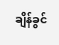ချိန်ခွင်